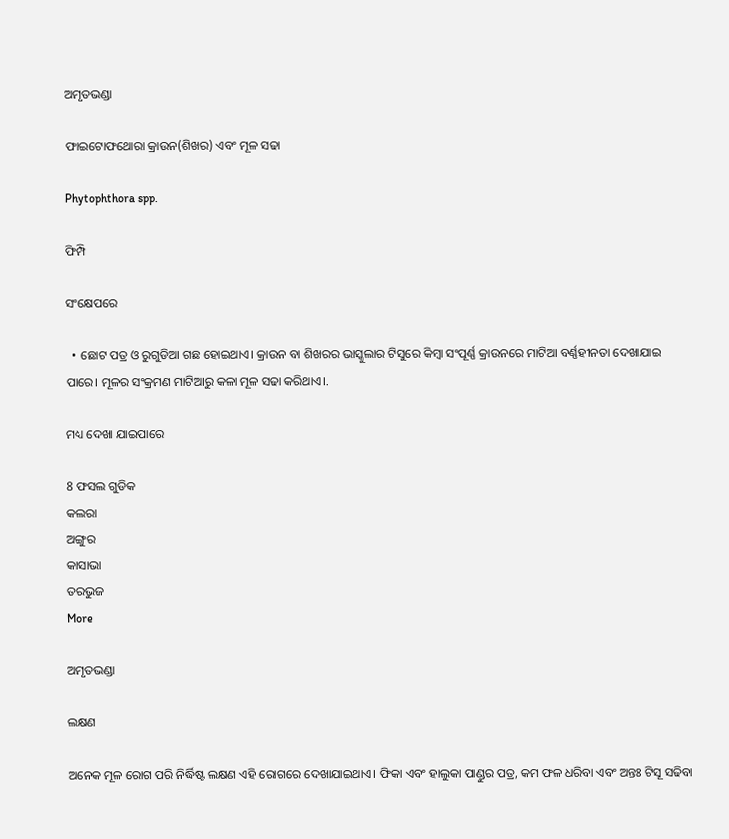ଅମୃତଭଣ୍ଡା

ଫାଇଟୋଫଥୋରା କ୍ରାଉନ(ଶିଖର) ଏବଂ ମୂଳ ସଢା

Phytophthora spp.

ଫିମ୍ପି

ସଂକ୍ଷେପରେ

  • ଛୋଟ ପତ୍ର ଓ ରୁଗୁଡିଆ ଗଛ ହୋଇଥାଏ। କ୍ରାଉନ ବା ଶିଖରର ଭାସ୍କୁଲାର ଟିସୁରେ କିମ୍ବା ସଂପୂର୍ଣ୍ଣ କ୍ରାଉନରେ ମାଟିଆ ବର୍ଣ୍ଣହୀନତା ଦେଖାଯାଇ ପାରେ। ମୂଳର ସଂକ୍ରମଣ ମାଟିଆରୁ କଳା ମୂଳ ସଢା କରିଥାଏ।.

ମଧ୍ୟ ଦେଖା ଯାଇପାରେ

8 ଫସଲ ଗୁଡିକ
କଲରା
ଅଙ୍ଗୁର
କାସାଭା
ତରଭୁଜ
More

ଅମୃତଭଣ୍ଡା

ଲକ୍ଷଣ

ଅନେକ ମୂଳ ରୋଗ ପରି ନିର୍ଦ୍ଧିଷ୍ଟ ଲକ୍ଷଣ ଏହି ରୋଗରେ ଦେଖାଯାଇଥାଏ। ଫିକା ଏବଂ ହାଲୁକା ପାଣ୍ଡୁର ପତ୍ର, କମ ଫଳ ଧରିବା ଏବଂ ଅନ୍ତଃ ଟିସୂ ସଢିବା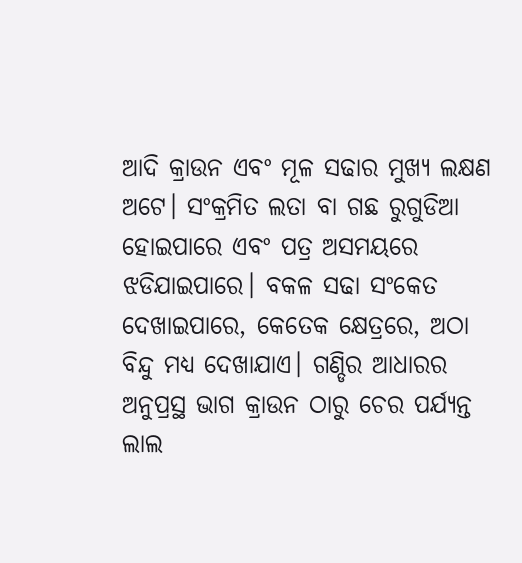ଆଦି କ୍ରାଉନ ଏବଂ ମୂଳ ସଢାର ମୁଖ୍ୟ ଲକ୍ଷଣ ଅଟେ। ସଂକ୍ରମିତ ଲତା ବା ଗଛ ରୁଗୁଡିଆ ହୋଇପାରେ ଏବଂ ପତ୍ର ଅସମୟରେ ଝଡିଯାଇପାରେ। ବକଳ ସଢା ସଂକେତ ଦେଖାଇପାରେ, କେତେକ କ୍ଷେତ୍ରରେ, ଅଠା ବିନ୍ଦୁ ମଧ୍ୟ ଦେଖାଯାଏ। ଗଣ୍ଡିର ଆଧାରର ଅନୁପ୍ରସ୍ଥ ଭାଗ କ୍ରାଉନ ଠାରୁ ଚେର ପର୍ଯ୍ୟନ୍ତ ଲାଲ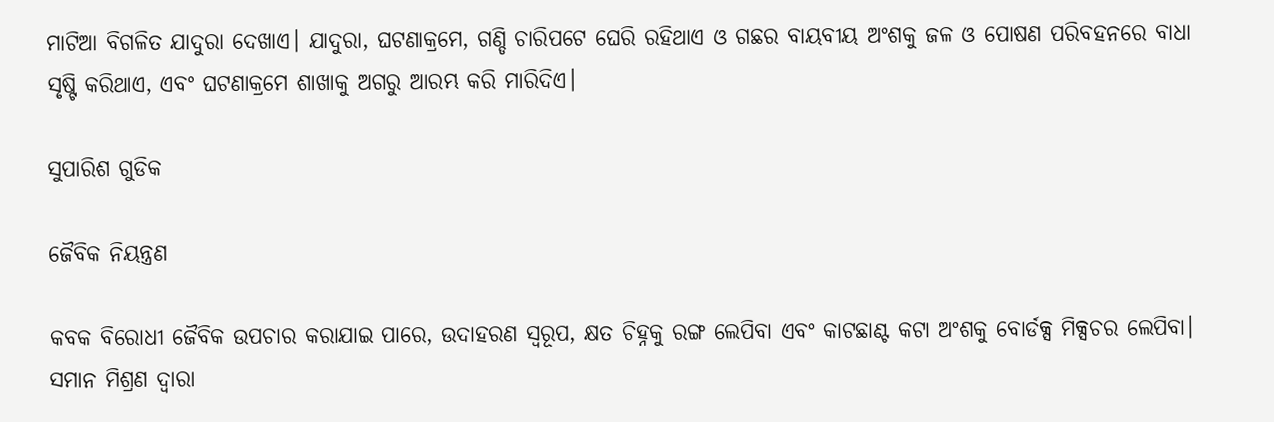ମାଟିଆ ବିଗଳିତ ଯାଦୁରା ଦେଖାଏ। ଯାଦୁରା, ଘଟଣାକ୍ରମେ, ଗଣ୍ଡି ଚାରିପଟେ ଘେରି ରହିଥାଏ ଓ ଗଛର ବାୟବୀୟ ଅଂଶକୁ ଜଳ ଓ ପୋଷଣ ପରିବହନରେ ବାଧା ସୃଷ୍ଟି କରିଥାଏ, ଏବଂ ଘଟଣାକ୍ରମେ ଶାଖାକୁ ଅଗରୁ ଆରମ୍ଭ କରି ମାରିଦିଏ।

ସୁପାରିଶ ଗୁଡିକ

ଜୈବିକ ନିୟନ୍ତ୍ରଣ

କବକ ବିରୋଧୀ ଜୈବିକ ଉପଚାର କରାଯାଇ ପାରେ, ଉଦାହରଣ ସ୍ୱରୂପ, କ୍ଷତ ଚିହ୍ନକୁ ରଙ୍ଗ ଲେପିବା ଏବଂ କାଟଛାଣ୍ଟ କଟା ଅଂଶକୁ ବୋର୍ଡକ୍ସ ମିକ୍ସଚର ଲେପିବା। ସମାନ ମିଶ୍ରଣ ଦ୍ଵାରା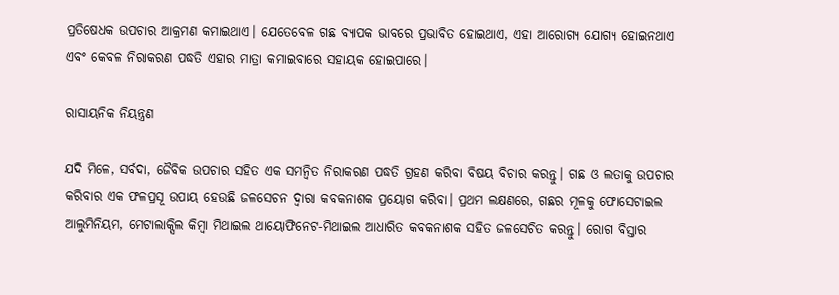ପ୍ରତିଷେଧକ ଉପଚାର ଆକ୍ରମଣ କମାଇଥାଏ। ଯେତେବେଳ ଗଛ ବ୍ୟାପକ ଭାବରେ ପ୍ରଭାବିତ ହୋଇଥାଏ, ଏହା ଆରୋଗ୍ୟ ଯୋଗ୍ୟ ହୋଇନଥାଏ ଏବଂ କେବଳ ନିରାକରଣ ପଦ୍ଧତି ଏହାର ମାତ୍ରା କମାଇବାରେ ସହାୟକ ହୋଇପାରେ।

ରାସାୟନିକ ନିୟନ୍ତ୍ରଣ

ଯଦି ମିଳେ, ସର୍ବଦା, ଜୈବିକ ଉପଚାର ସହିତ ଏକ ସମନ୍ଵିତ ନିରାକରଣ ପଦ୍ଧତି ଗ୍ରହଣ କରିବା ବିଷୟ ବିଚାର କରନ୍ତୁ। ଗଛ ଓ ଲତାକୁ ଉପଚାର କରିବାର ଏକ ଫଳପ୍ରସୂ ଉପାୟ ହେଉଛି ଜଳସେଚନ ଦ୍ଵାରା କବକନାଶକ ପ୍ରୟୋଗ କରିବା। ପ୍ରଥମ ଲକ୍ଷଣରେ, ଗଛର ମୂଳକୁ ଫୋସେଟାଇଲ ଆଲୁମିନିୟମ, ମେଟାଲାକ୍ସିଲ କିମ୍ବା ମିଥାଇଲ ଥାୟୋଫିନେଟ-ମିଥାଇଲ ଆଧାରିତ କବକନାଶକ ସହିତ ଜଳସେଚିତ କରନ୍ତୁ। ରୋଗ ବିସ୍ତାର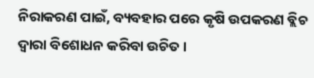ନିରାକରଣ ପାଇଁ, ବ୍ୟବହାର ପରେ କୃଷି ଉପକରଣ ବ୍ଲିଚ ଦ୍ଵାରା ବିଶୋଧନ କରିବା ଉଚିତ।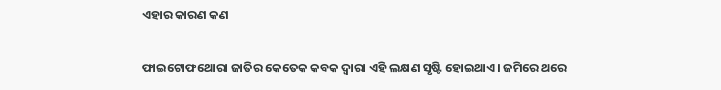ଏହାର କାରଣ କଣ

ଫାଇଟୋଫଥୋରା ଜାତିର କେତେକ କବକ ଦ୍ଵାରା ଏହି ଲକ୍ଷଣ ସୃଷ୍ଟି ହୋଇଥାଏ। ଜମିରେ ଥରେ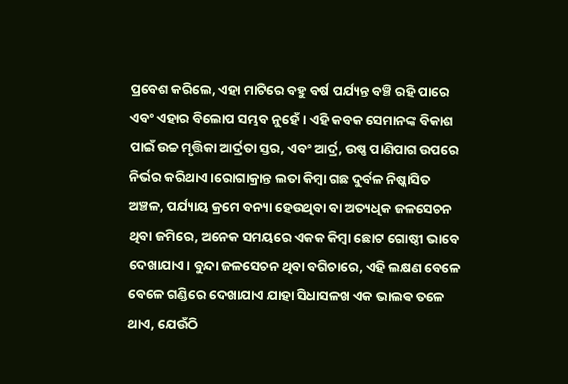ପ୍ରବେଶ କରିଲେ, ଏହା ମାଟିରେ ବହୁ ବର୍ଷ ପର୍ଯ୍ୟନ୍ତ ବଞ୍ଚି ରହି ପାରେ ଏବଂ ଏହାର ବିଲୋପ ସମ୍ଭବ ନୁହେଁ। ଏହି କବକ ସେମାନଙ୍କ ବିକାଶ ପାଇଁ ଉଚ୍ଚ ମୃତ୍ତିକା ଆର୍ଦ୍ରତା ସ୍ତର, ଏବଂ ଆର୍ଦ୍ର, ଉଷ୍ଣ ପାଣିପାଗ ଉପରେ ନିର୍ଭର କରିଥାଏ।ରୋଗାକ୍ରାନ୍ତ ଲତା କିମ୍ବା ଗଛ ଦୁର୍ବଳ ନିଷ୍କାସିତ ଅଞ୍ଚଳ, ପର୍ଯ୍ୟାୟ କ୍ରମେ ବନ୍ୟା ହେଉଥିବା ବା ଅତ୍ୟଧିକ ଜଳସେଚନ ଥିବା ଜମିରେ, ଅନେକ ସମୟରେ ଏକକ କିମ୍ବା ଛୋଟ ଗୋଷ୍ଠୀ ଭାବେ ଦେଖାଯାଏ। ବୁନ୍ଦା ଜଳସେଚନ ଥିବା ବଗିଚାରେ, ଏହି ଲକ୍ଷଣ ବେଳେ ବେଳେ ଗଣ୍ଡିରେ ଦେଖାଯାଏ ଯାହା ସିଧାସଳଖ ଏକ ଭାଲଵ ତଳେ ଥାଏ, ଯେଉଁଠି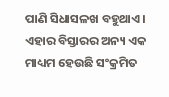ପାଣି ସିଧାସଳଖ ବହୁଥାଏ। ଏହାର ବିସ୍ତାରର ଅନ୍ୟ ଏକ ମାଧ୍ୟମ ହେଉଛି ସଂକ୍ରମିତ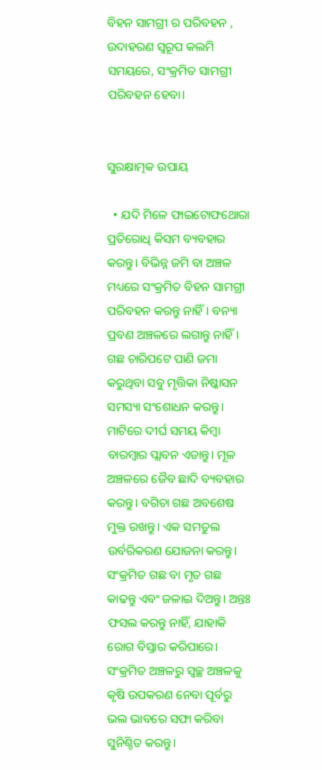ବିହନ ସାମଗ୍ରୀ ର ପରିବହନ , ଉଦାହରଣ ସ୍ୱରୂପ କଲମି ସମୟରେ, ସଂକ୍ରମିତ ସାମଗ୍ରୀ ପରିବହନ ହେବା।


ସୁରକ୍ଷାତ୍ମକ ଉପାୟ

  • ଯଦି ମିଳେ ଫାଇଟୋଫଥୋରା ପ୍ରତିରୋଧି କିସମ ବ୍ୟବହାର କରନ୍ତୁ। ବିଭିନ୍ନ ଜମି ବା ଅଞ୍ଚଳ ମଧ୍ୟରେ ସଂକ୍ରମିତ ବିହନ ସାମଗ୍ରୀ ପରିବହନ କରନ୍ତୁ ନାହିଁ। ବନ୍ୟା ପ୍ରବଣ ଅଞ୍ଚଳରେ ଲଗାନ୍ତୁ ନାହିଁ। ଗଛ ଚାରିପଟେ ପାଣି ଜମା କରୁଥିବା ସବୁ ମୃତ୍ତିକା ନିଷ୍କାସନ ସମସ୍ୟା ସଂଶୋଧନ କରନ୍ତୁ। ମାଟିରେ ଦୀର୍ଘ ସମୟ କିମ୍ବା ବାରମ୍ବାର ପ୍ଲାବନ ଏଡାନ୍ତୁ। ମୂଳ ଅଞ୍ଚଳରେ ଜୈବ ଛାଦି ବ୍ୟବହାର କରନ୍ତୁ। ବଗିଚା ଗଛ ଅବଶେଷ ମୁକ୍ତ ରଖନ୍ତୁ। ଏକ ସମତୁଲ ଉର୍ବରିକରଣ ଯୋଜନା କରନ୍ତୁ। ସଂକ୍ରମିତ ଗଛ ବା ମୃତ ଗଛ କାଢନ୍ତୁ ଏବଂ ଜଳାଇ ଦିଅନ୍ତୁ। ଅନ୍ତଃ ଫସଲ କରନ୍ତୁ ନାହିଁ, ଯାହାକି ରୋଗ ବିସ୍ତାର କରିପାରେ। ସଂକ୍ରମିତ ଅଞ୍ଚଳରୁ ସ୍ବଚ୍ଛ ଅଞ୍ଚଳକୁ କୃଷି ଉପକରଣ ନେବା ପୂର୍ବରୁ ଭଲ ଭାବରେ ସଫା କରିବା ସୁନିଶ୍ଚିତ କରନ୍ତୁ।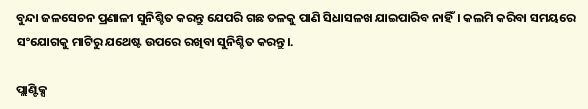ବୁନ୍ଦା ଜଳସେଚନ ପ୍ରଣାଳୀ ସୁନିଶ୍ଚିତ କରନ୍ତୁ ଯେପରି ଗଛ ତଳକୁ ପାଣି ସିଧାସଳଖ ଯାଇପାରିବ ନାହିଁ। କଲମି କରିବା ସମୟରେ ସଂଯୋଗକୁ ମାଟିରୁ ଯଥେଷ୍ଟ ଉପରେ ରଖିବା ସୁନିଶ୍ଚିତ କରନ୍ତୁ।.

ପ୍ଲାଣ୍ଟିକ୍ସ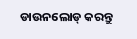ଡାଉନଲୋଡ୍ କରନ୍ତୁ